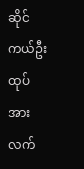ဆိုင်ကယ်ဦးထုပ်အားလက်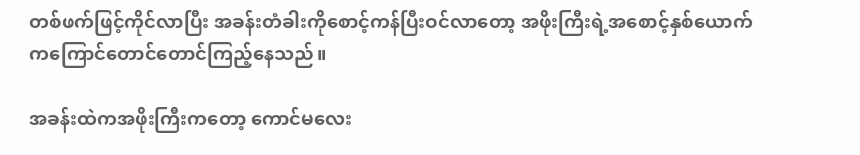တစ်ဖက်ဖြင့်ကိုင်လာပြီး အခန်းတံခါးကိုစောင့်ကန်ပြီးဝင်လာတော့ အဖိုးကြီးရဲ့အစောင့်နှစ်ယောက်ကကြောင်တောင်တောင်ကြည့်နေသည်။

အခန်းထဲကအဖိုးကြီးကတော့ ကောင်မလေး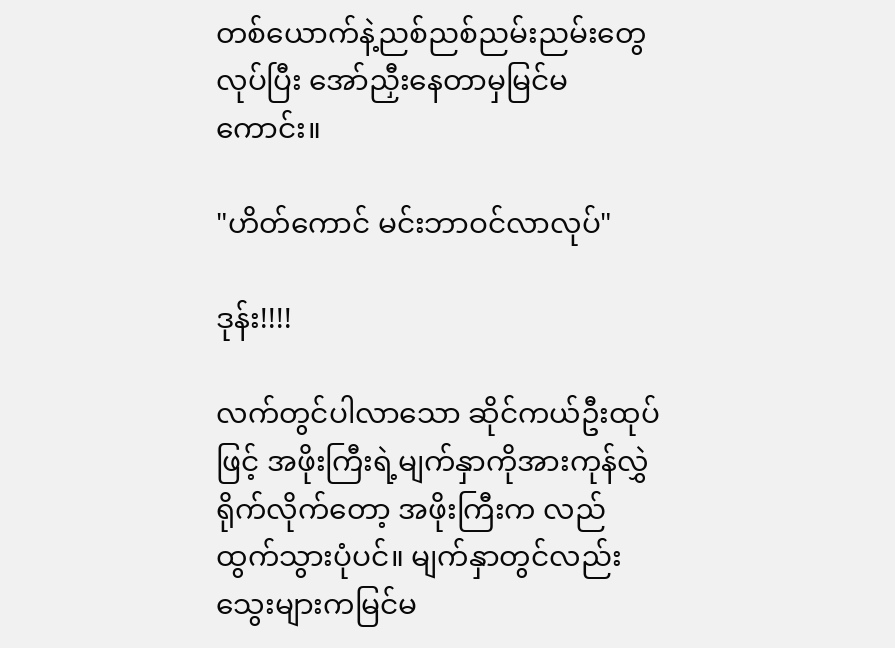တစ်ယောက်နဲ့ညစ်ညစ်ညမ်းညမ်းတွေလုပ်ပြီး အော်ညှီးနေတာမှမြင်မကောင်း။

"ဟိတ်ကောင် မင်းဘာဝင်လာလုပ်"

ဒုန်း!!!!

လက်တွင်ပါလာသော ဆိုင်ကယ်ဦးထုပ်ဖြင့် အဖိုးကြီးရဲ့မျက်နှာကိုအားကုန်လွှဲရိုက်လိုက်တော့ အဖိုးကြီးက လည်ထွက်သွားပုံပင်။ မျက်နှာတွင်လည်းသွေးများကမြင်မ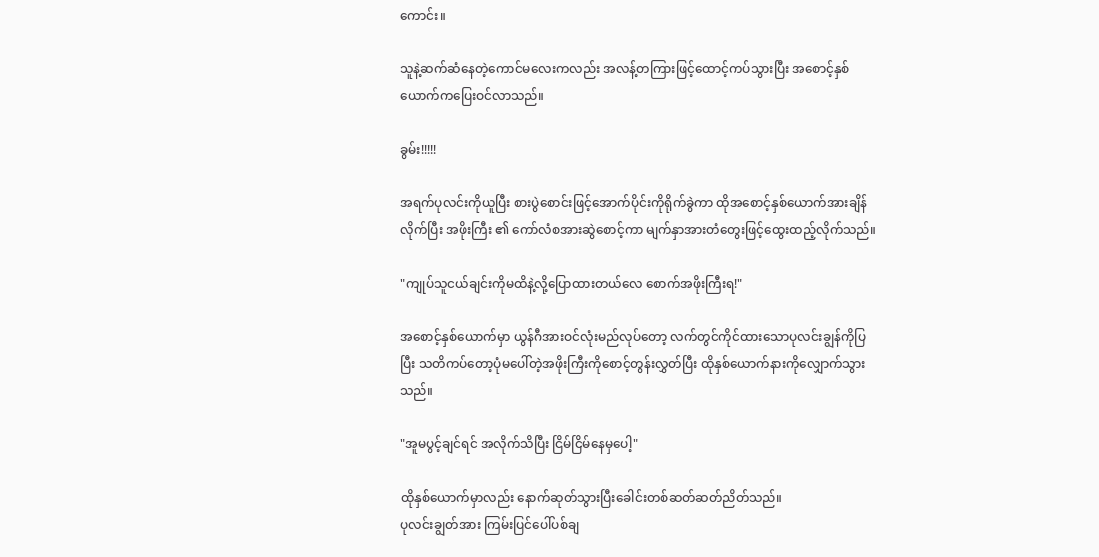ကောင်း။

သူနဲ့ဆက်ဆံနေတဲ့ကောင်မလေးကလည်း အလန့်တကြားဖြင့်ထောင့်ကပ်သွားပြီး အစောင့်နှစ်ယောက်ကပြေးဝင်လာသည်။

ခွမ်း!!!!!

အရက်ပုလင်းကိုယူပြီး စားပွဲစောင်းဖြင့်အောက်ပိုင်းကိုရိုက်ခွဲကာ ထိုအစောင့်နှစ်ယောက်အားချိန်လိုက်ပြီး အဖိုးကြီး ၏ ကော်လံစအားဆွဲစောင့်ကာ မျက်နှာအားတံတွေးဖြင့်ထွေးထည့်လိုက်သည်။

"ကျုပ်သူငယ်ချင်းကိုမထိနဲ့လို့ပြောထားတယ်လေ စောက်အဖိုးကြီးရ!"

အစောင့်နှစ်ယောက်မှာ ယွန်ဂီအားဝင်လုံးမည်လုပ်တော့ လက်တွင်ကိုင်ထားသောပုလင်းချွန်ကိုပြပြီး သတိကပ်တော့ပုံမပေါ်တဲ့အဖိုးကြီးကိုစောင့်တွန်းလွှတ်ပြီး ထိုနှစ်ယောက်နားကိုလျှောက်သွားသည်။

"အူမပွင့်ချင်ရင် အလိုက်သိပြီး ငြိမ်ငြိမ်နေမှပေါ့"

ထိုနှစ်ယောက်မှာလည်း နောက်ဆုတ်သွားပြီးခေါင်းတစ်ဆတ်ဆတ်ညိတ်သည်။
ပုလင်းချွတ်အား ကြမ်းပြင်ပေါ်ပစ်ချ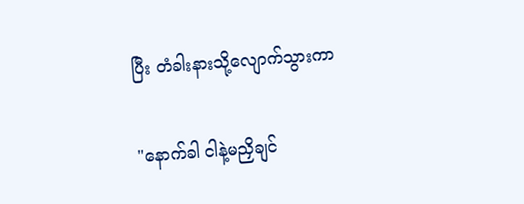ပြီး တံခါးနားသို့လျောက်သွားကာ

"နောက်ခါ ငါနဲ့မညှိချင်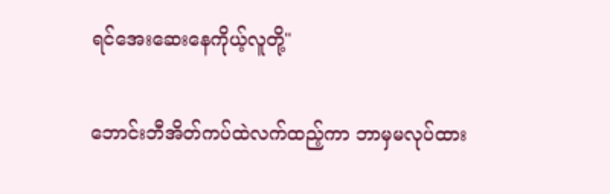ရင်အေးဆေးနေကိုယ့်လူတို့"

ဘောင်းဘီအိတ်ကပ်ထဲလက်ထည့်ကာ ဘာမှမလုပ်ထား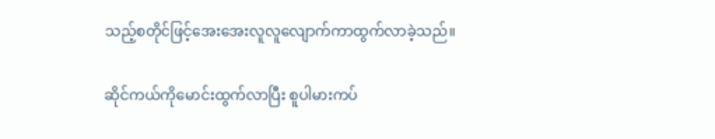သည့်စတိုင်ဖြင့်အေးအေးလူလူလျောက်ကာထွက်လာခဲ့သည်။

ဆိုင်ကယ်ကိုမောင်းထွက်လာပြီး စူပါမားကပ်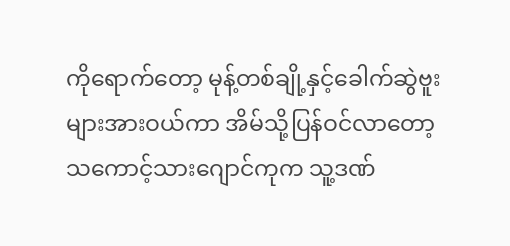ကိုရောက်တော့ မုန့်တစ်ချို့နှင့်ခေါက်ဆွဲဗူးများအားဝယ်ကာ အိမ်သို့ပြန်ဝင်လာတော့ သကောင့်သားဂျောင်ကုက သူ့ဒဏ်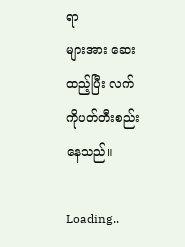ရာ
များအား ဆေးထည့်ပြီး လက်ကိုပတ်တီးစည်းနေသည်။

Loading..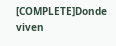[COMPLETE]Donde viven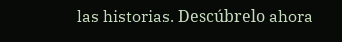las historias. Descúbrelo ahora